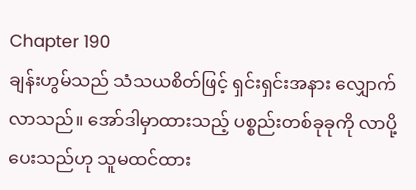Chapter 190
ချန်းဟွမ်သည် သံသယစိတ်ဖြင့် ရှင်းရှင်းအနား လျှောက်လာသည်။ အော်ဒါမှာထားသည့် ပစ္စည်းတစ်ခုခုကို လာပို့ပေးသည်ဟု သူမထင်ထား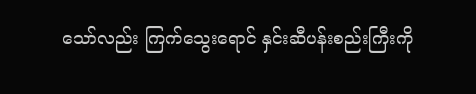သော်လည်း ကြက်သွေးရောင် နှင်းဆီပန်းစည်းကြီးကို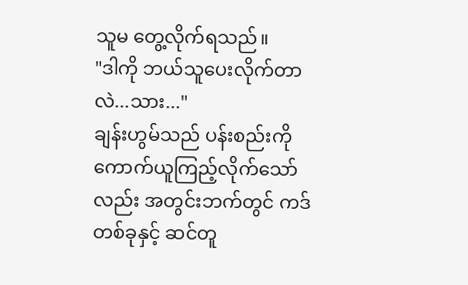သူမ တွေ့လိုက်ရသည်။
"ဒါကို ဘယ်သူပေးလိုက်တာလဲ...သား..."
ချန်းဟွမ်သည် ပန်းစည်းကို ကောက်ယူကြည့်လိုက်သော်လည်း အတွင်းဘက်တွင် ကဒ်တစ်ခုနှင့် ဆင်တူ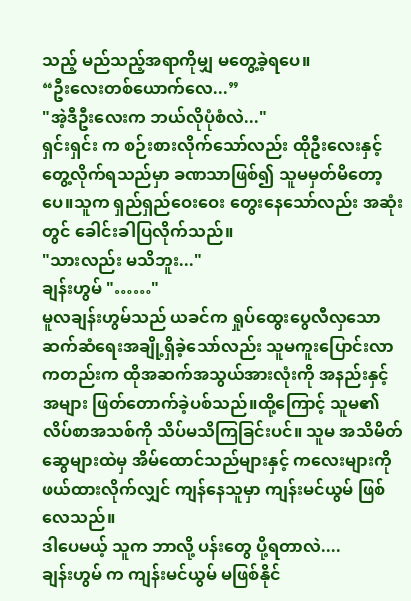သည့် မည်သည့်အရာကိုမျှ မတွေ့ခဲ့ရပေ။
“ဦးလေးတစ်ယောက်လေ...”
"အဲ့ဒီဦးလေးက ဘယ်လိုပုံစံလဲ..."
ရှင်းရှင်း က စဉ်းစားလိုက်သော်လည်း ထိုဦးလေးနှင့် တွေ့လိုက်ရသည်မှာ ခဏသာဖြစ်၍ သူမမှတ်မိတော့ပေ။သူက ရှည်ရှည်ဝေးဝေး တွေးနေသော်လည်း အဆုံးတွင် ခေါင်းခါပြလိုက်သည်။
"သားလည်း မသိဘူး..."
ချန်းဟွမ် "……"
မူလချန်းဟွမ်သည် ယခင်က ရှုပ်ထွေးပွေလီလှသော ဆက်ဆံရေးအချို့ရှိခဲ့သော်လည်း သူမကူးပြောင်းလာကတည်းက ထိုအဆက်အသွယ်အားလုံးကို အနည်းနှင့်အများ ဖြတ်တောက်ခဲ့ပစ်သည်။ထို့ကြောင့် သူမ၏ လိပ်စာအသစ်ကို သိပ်မသိကြခြင်းပင်။ သူမ အသိမိတ်ဆွေများထဲမှ အိမ်ထောင်သည်များနှင့် ကလေးများကို ဖယ်ထားလိုက်လျှင် ကျန်နေသူမှာ ကျန်းမင်ယွမ် ဖြစ်လေသည်။
ဒါပေမယ့် သူက ဘာလို့ ပန်းတွေ ပို့ရတာလဲ....
ချန်းဟွမ် က ကျန်းမင်ယွမ် မဖြစ်နိုင်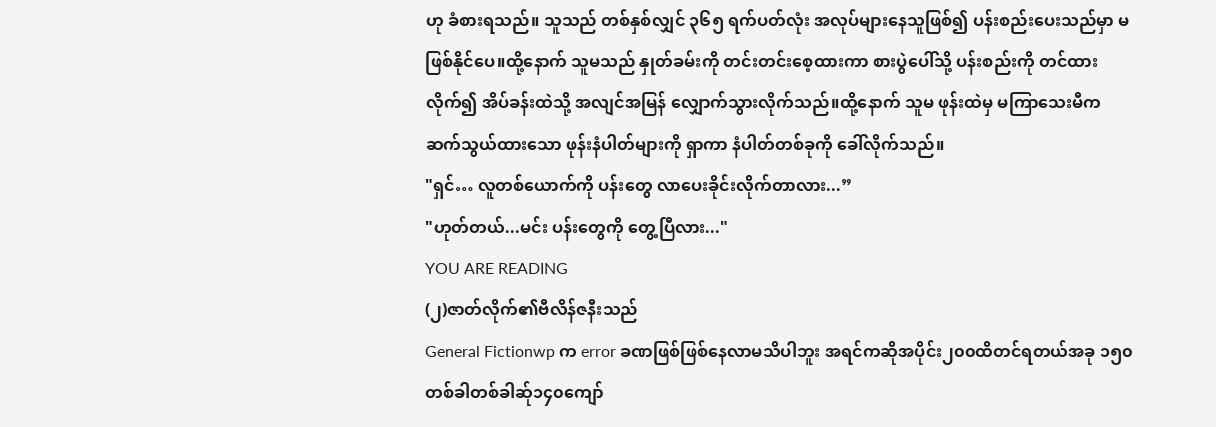ဟု ခံစားရသည်။ သူသည် တစ်နှစ်လျှင် ၃၆၅ ရက်ပတ်လုံး အလုပ်များနေသူဖြစ်၍ ပန်းစည်းပေးသည်မှာ မဖြစ်နိုင်ပေ။ထို့နောက် သူမသည် နှုတ်ခမ်းကို တင်းတင်းစေ့ထားကာ စားပွဲပေါ်သို့ ပန်းစည်းကို တင်ထားလိုက်၍ အိပ်ခန်းထဲသို့ အလျင်အမြန် လျှောက်သွားလိုက်သည်။ထို့နောက် သူမ ဖုန်းထဲမှ မကြာသေးမီက ဆက်သွယ်ထားသော ဖုန်းနံပါတ်များကို ရှာကာ နံပါတ်တစ်ခုကို ခေါ်လိုက်သည်။
"ရှင်… လူတစ်ယောက်ကို ပန်းတွေ လာပေးခိုင်းလိုက်တာလား...”
"ဟုတ်တယ်...မင်း ပန်းတွေကို တွေ့ပြီလား..."
YOU ARE READING
(၂)ဇာတ်လိုက်၏ဗီလိန်ဇနီးသည်
General Fictionwp က error ခဏဖြစ်ဖြစ်နေလာမသိပါဘူး အရင်ကဆိုအပိုင်း၂၀၀ထိတင်ရတယ်အခု ၁၅၀တစ်ခါတစ်ခါဆ်ု၁၄၀ကျော်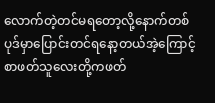လောက်တဲ့တင်မရတော့လို့နောက်တစ်ပုဒ်မှာပြောင်းတင်ရနော့တယ်အဲ့ကြောင့်စာဖတ်သူလေးတို့ကဖတ်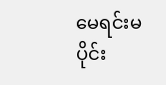မေရင်းမပိုင်း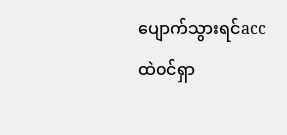ပျောက်သွားရင်accထဲ၀င်ရှာ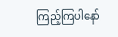ကြည့်ကြပါနော်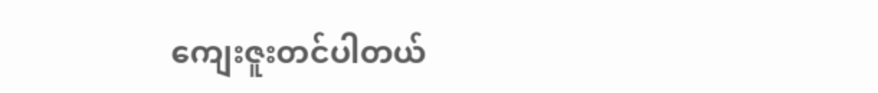ကျေးဇူးတင်ပါတယ်